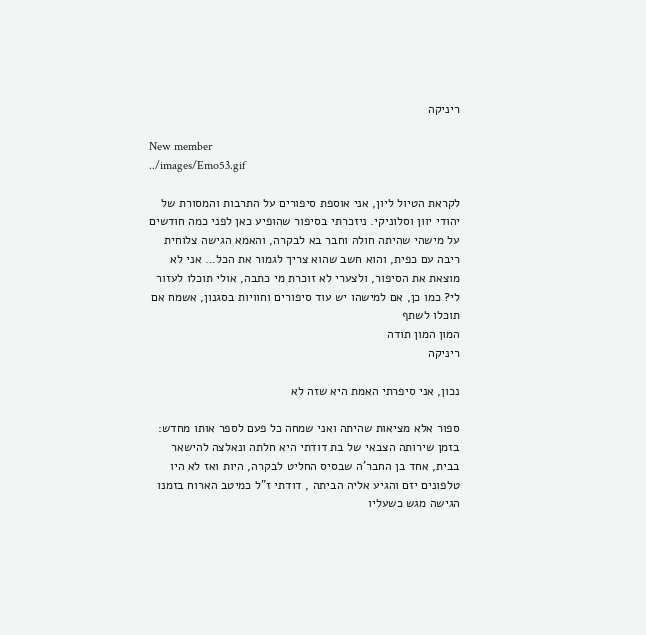ריניקה

New member
../images/Emo53.gif

לקראת הטיול ליון, אני אוספת סיפורים על התרבות והמסורת של יהודי יוון וסלוניקי. ניזכרתי בסיפור שהופיע כאן לפני כמה חודשים על מישהי שהיתה חולה וחבר בא לבקרה, והאמא הגישה צלוחית ריבה עם כפית, והוא חשב שהוא צריך לגמור את הכל... אני לא מוצאת את הסיפור, ולצערי לא זוכרת מי כתבה, אולי תוכלו לעזור לי? כמו כן, אם למישהו יש עוד סיפורים וחוויות בסגנון, אשמח אם תוכלו לשתף
המון המון תודה
ריניקה

נכון, אני סיפרתי האמת היא שזה לא

ספור אלא מציאות שהיתה ואני שמחה כל פעם לספר אותו מחדש: בזמן שירותה הצבאי של בת דודתי היא חלתה ונאלצה להישאר בבית, אחד בן החבר'ה שבסיס החליט לבקרה, היות ואז לא היו טלפונים יזם והגיע אליה הביתה , דודתי ז"ל כמיטב הארוח בזמנו הגישה מגש כשעליו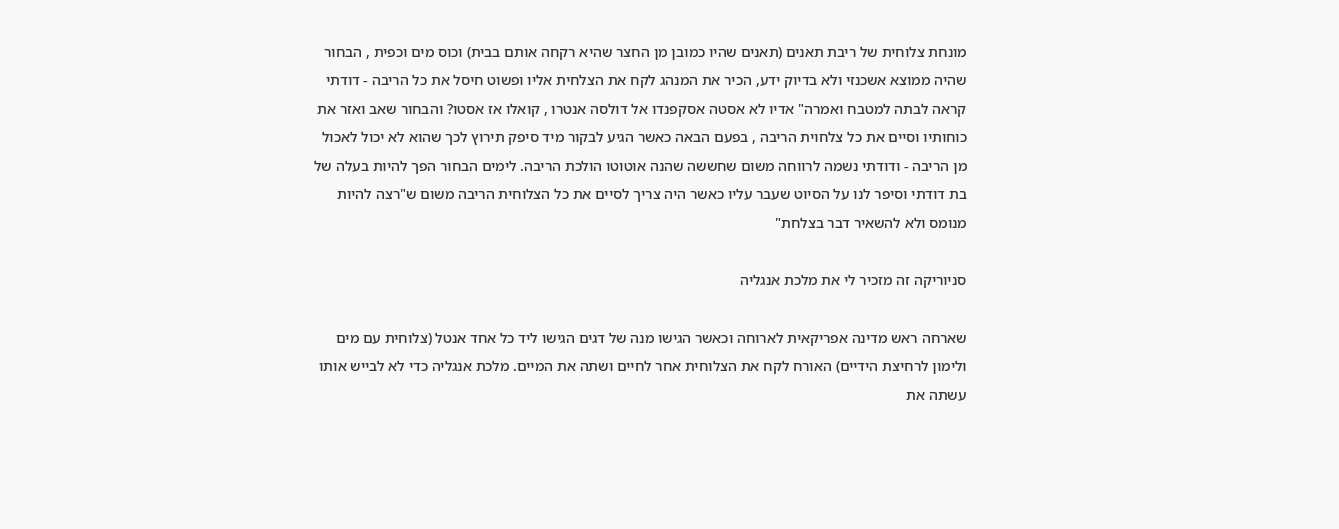מונחת צלוחית של ריבת תאנים (תאנים שהיו כמובן מן החצר שהיא רקחה אותם בבית) וכוס מים וכפית , הבחור שהיה ממוצא אשכנזי ולא בדיוק ידע, הכיר את המנהג לקח את הצלחית אליו ופשוט חיסל את כל הריבה - דודתי קראה לבתה למטבח ואמרה" אדיו לא אסטה אסקפנדו אל דולסה אנטרו , קואלו אז אסטו? והבחור שאב ואזר את כוחותיו וסיים את כל צלחוית הריבה , בפעם הבאה כאשר הגיע לבקור מיד סיפק תירוץ לכך שהוא לא יכול לאכול מן הריבה - ודודתי נשמה לרווחה משום שחששה שהנה אוטוטו הולכת הריבה. לימים הבחור הפך להיות בעלה של בת דודתי וסיפר לנו על הסיוט שעבר עליו כאשר היה צריך לסיים את כל הצלוחית הריבה משום ש"רצה להיות מנומס ולא להשאיר דבר בצלחת"

סניוריקה זה מזכיר לי את מלכת אנגליה

שארחה ראש מדינה אפריקאית לארוחה וכאשר הגישו מנה של דגים הגישו ליד כל אחד אנטל (צלוחית עם מים ולימון לרחיצת הידיים) האורח לקח את הצלוחית אחר לחיים ושתה את המיים. מלכת אנגליה כדי לא לבייש אותו עשתה את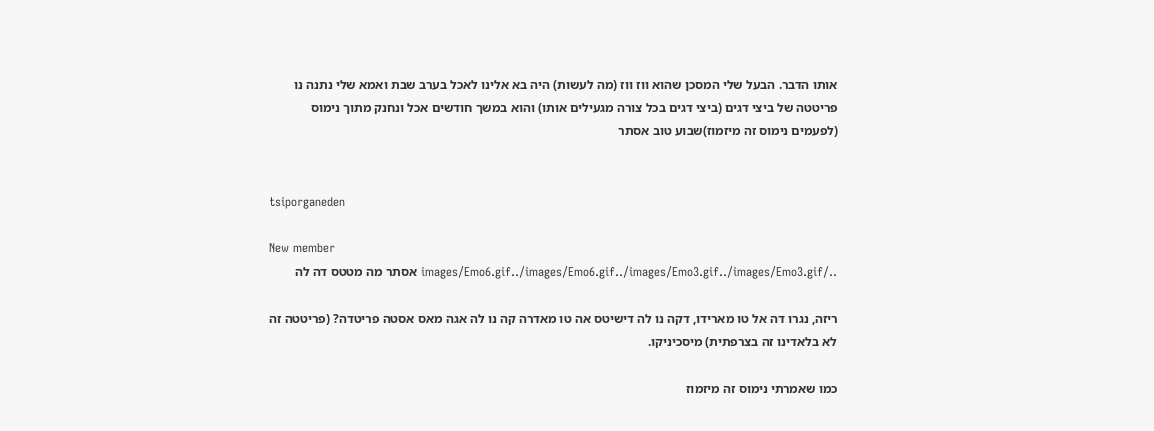אותו הדבר. הבעל שלי המסכן שהוא ווז ווז (מה לעשות) היה בא אלינו לאכל בערב שבת ואמא שלי נתנה נו פריטטה של ביצי דגים (ביצי דגים בכל צורה מגעילים אותו) והוא במשך חודשים אכל ונחנק מתוך נימוס (לפעמים נימוס זה מיזמוז)שבוע טוב אסתר


tsiporganeden

New member
../images/Emo6.gif../images/Emo6.gif../images/Emo3.gif../images/Emo3.gif אסתר מה מטטס דה לה

ריזה, נגרו דה אל טו מארידו, דקה נו לה דישיטס אה טו מאדרה קה נו לה אגה מאס אסטה פריטדה? (פריטטה זה לא בלאדינו זה בצרפתית) מיסכיניקו.

כמו שאמרתי נימוס זה מיזמוז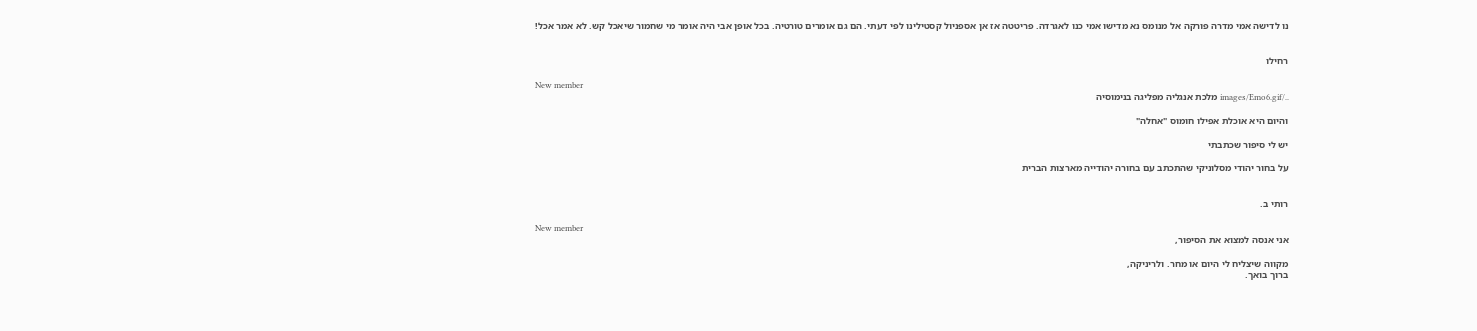נו לדישה אמי מדרה פורקה אל מנומס נא מדישו אמי כנו לאגרדה. פריטטה אז אן אספניול קסטילינו לפי דעתי. הם גם אומרים טורטיה. בכל אופן אבי היה אומר מי שחמור שיאכל קש. לא אמר אכל!


רחילו

New member
../images/Emo6.gif מלכת אנגליה מפליגה בנימוסיה

והיום היא אוכלת אפילו חומוס "אחלה"

יש לי סיפור שכתבתי

על בחור יהודי מסלוניקי שהתכתב עם בחורה יהודייה מארצות הברית


רותי ב.

New member
אני אנסה למצוא את הסיפור,

מקווה שיצליח לי היום או מחר. ולריניקה,
ברוך בואך.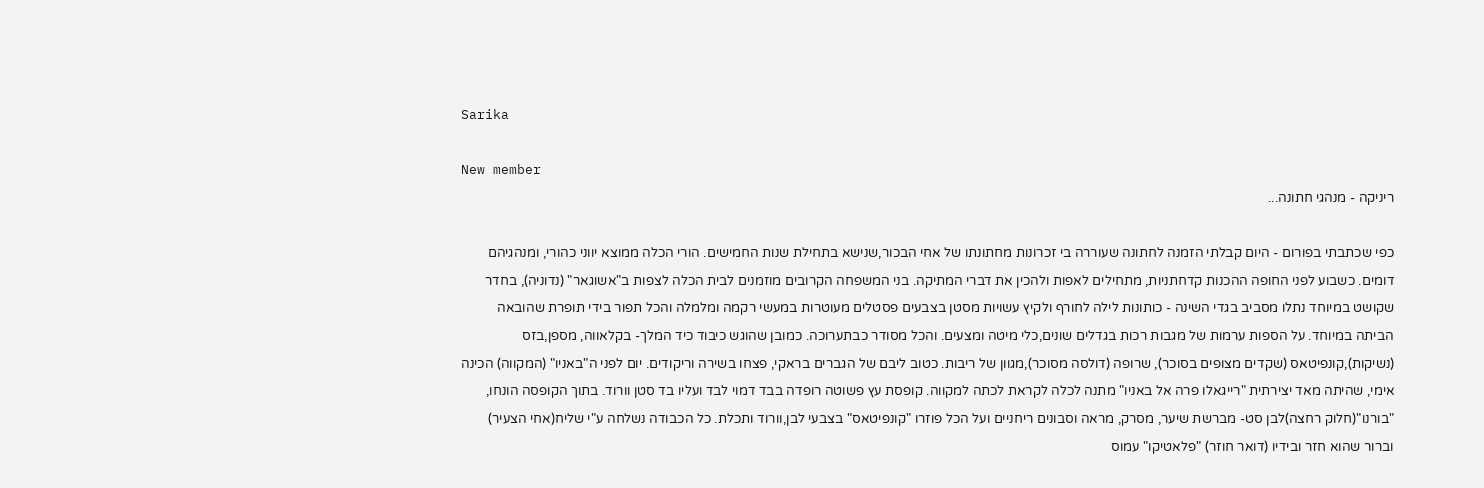Sarika

New member
ריניקה - מנהגי חתונה...

כפי שכתבתי בפורום - היום קבלתי הזמנה לחתונה שעוררה בי זכרונות מחתונתו של אחי הבכור,שנישא בתחילת שנות החמישים. הורי הכלה ממוצא יווני כהורי, ומנהגיהם דומים. כשבוע לפני החופה ההכנות קדחתניות, מתחילים לאפות ולהכין את דברי המתיקה. בני המשפחה הקרובים מוזמנים לבית הכלה לצפות ב"אשוגאר" (נדוניה), בחדר שקושט במיוחד נתלו מסביב בגדי השינה - כותונות לילה לחורף ולקיץ עשויות מסטן בצבעים פסטלים מעוטרות במעשי רקמה ומלמלה והכל תפור בידי תופרת שהובאה הביתה במיוחד. על הספות ערמות של מגבות רכות בגדלים שונים,כלי מיטה ומצעים. והכל מסודר כבתערוכה. כמובן שהוגש כיבוד כיד המלך- בקלאווה, מספן,בזס (נשיקות),קונפיטאס (שקדים מצופים בסוכר), שרופה (דולסה מסוכר),מגוון של ריבות. כטוב ליבם של הגברים בראקי, פצחו בשירה וריקודים. יום לפני ה"באניו" (המקווה) הכינה אימי, שהיתה מאד יצירתית "רייגאלו פרה אל באניו" מתנה לכלה לקראת לכתה למקווה. קופסת עץ פשוטה רופדה בבד דמוי לבד ועליו בד סטן וורוד. בתוך הקופסה הונחו, "בורנו"(חלוק רחצה)לבן סט- מברשת שיער, מסרק, מראה וסבונים ריחניים ועל הכל פוזרו "קונפיטאס" בצבעי לבן,וורוד ותכלת. כל הכבודה נשלחה ע"י שליח(אחי הצעיר) וברור שהוא חזר ובידיו (דואר חוזר) "פלאטיקו" עמוס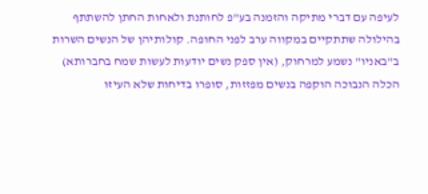לעיפה עם דברי מתיקה והזמנה בע"פ לחותנת ולאחות החתן להשתתף בהילולה שתתקיים במקווה ערב לפני החופה. קולותיהן של הנשים השרות ב"באניו" נשמע למרחוק, (אין ספק נשים יודעות לעשות שמח בחברותא) הכלה הנבוכה הוקפה בנשים מפזזות, סופרו בדיחות שלא העיזו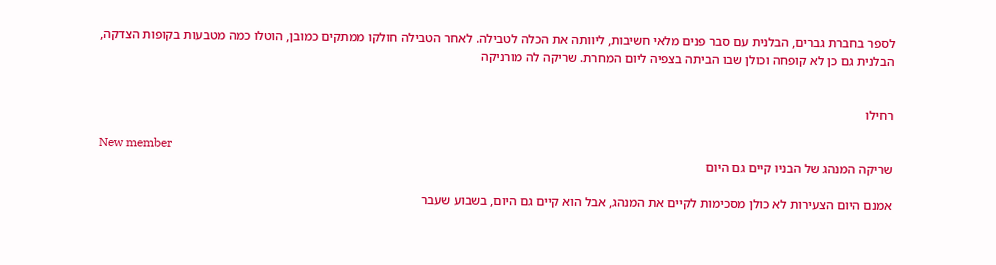לספר בחברת גברים, הבלנית עם סבר פנים מלאי חשיבות, ליוותה את הכלה לטבילה. לאחר הטבילה חולקו ממתקים כמובן, הוטלו כמה מטבעות בקופות הצדקה, הבלנית גם כן לא קופחה וכולן שבו הביתה בצפיה ליום המחרת. שריקה לה מורניקה


רחילו

New member
שריקה המנהג של הבניו קיים גם היום

אמנם היום הצעירות לא כולן מסכימות לקיים את המנהג, אבל הוא קיים גם היום, בשבוע שעבר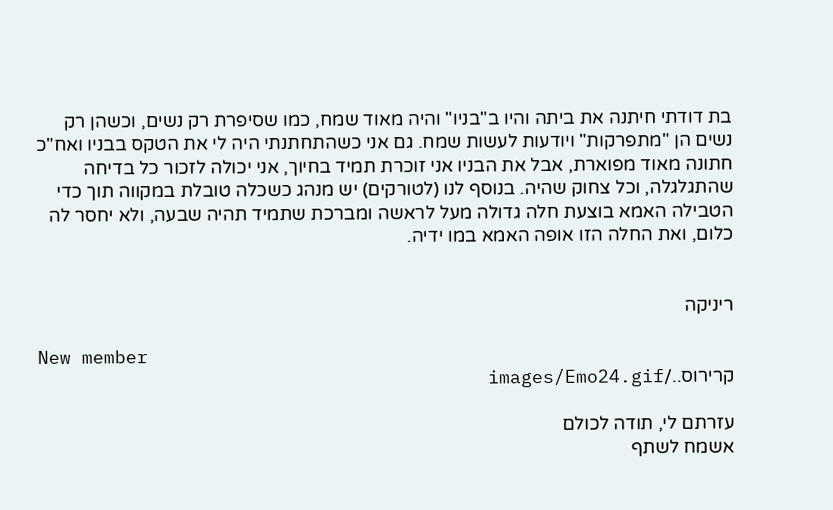בת דודתי חיתנה את ביתה והיו ב"בניו" והיה מאוד שמח, כמו שסיפרת רק נשים, וכשהן רק נשים הן "מתפרקות" ויודעות לעשות שמח. גם אני כשהתחתנתי היה לי את הטקס בבניו ואח"כ חתונה מאוד מפוארת, אבל את הבניו אני זוכרת תמיד בחיוך, אני יכולה לזכור כל בדיחה שהתגלגלה, וכל צחוק שהיה. בנוסף לנו (לטורקים) יש מנהג כשכלה טובלת במקווה תוך כדי הטבילה האמא בוצעת חלה גדולה מעל לראשה ומברכת שתמיד תהיה שבעה, ולא יחסר לה כלום, ואת החלה הזו אופה האמא במו ידיה.


ריניקה

New member
קרירוס../images/Emo24.gif

עזרתם לי, תודה לכולם
אשמח לשתף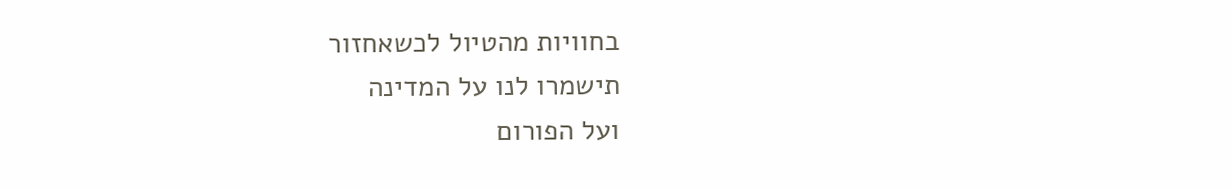בחוויות מהטיול לכשאחזור
תישמרו לנו על המדינה
ועל הפורום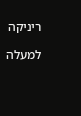ריניקה

למעלה